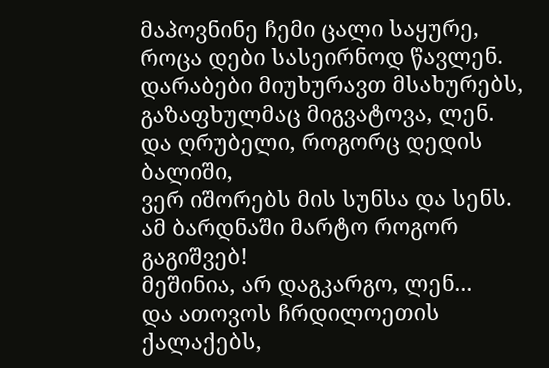მაპოვნინე ჩემი ცალი საყურე,
როცა დები სასეირნოდ წავლენ.
დარაბები მიუხურავთ მსახურებს,
გაზაფხულმაც მიგვატოვა, ლენ.
და ღრუბელი, როგორც დედის ბალიში,
ვერ იშორებს მის სუნსა და სენს.
ამ ბარდნაში მარტო როგორ გაგიშვებ!
მეშინია, არ დაგკარგო, ლენ...
და ათოვოს ჩრდილოეთის ქალაქებს,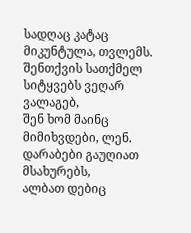სადღაც კატაც მიკუნტულა, თვლემს.
შენთქვის სათქმელ სიტყვებს ვეღარ ვალაგებ,
შენ ხომ მაინც მიმიხვდები, ლენ.
დარაბები გაუღიათ მსახურებს,
ალბათ დებიც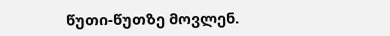წუთი-წუთზე მოვლენ.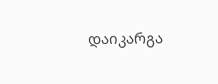დაიკარგა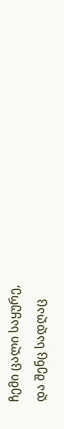ჩემი ცალი საყურე,
და შენც სადღაც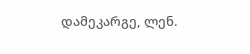დამეკარგე, ლენ.